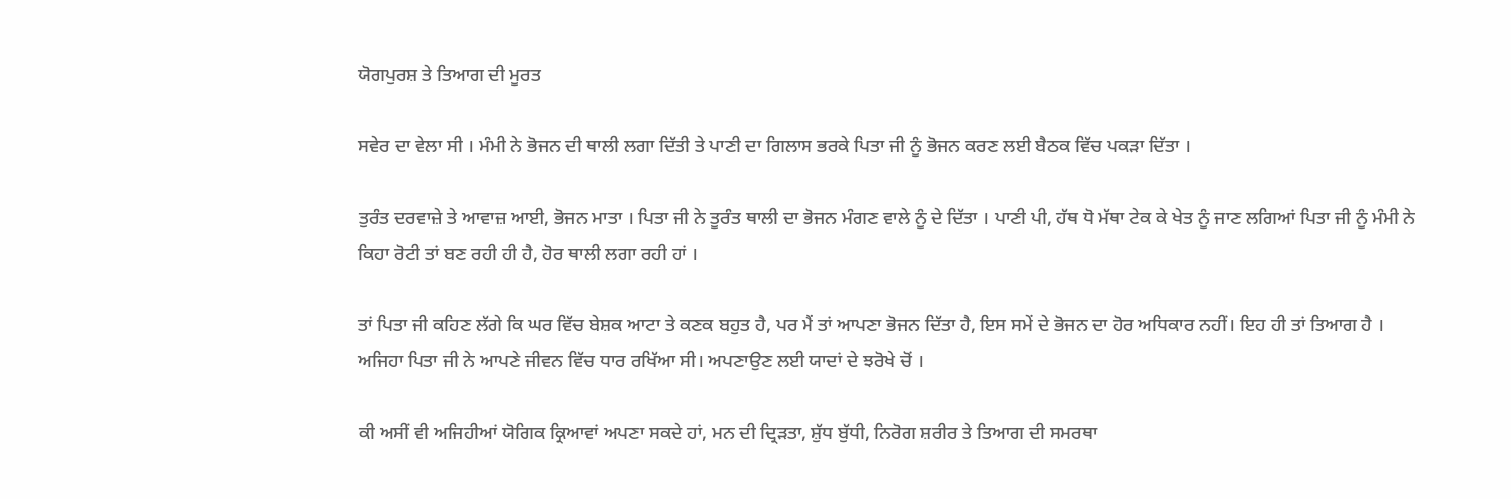ਯੋਗਪੁਰਸ਼ ਤੇ ਤਿਆਗ ਦੀ ਮੂਰਤ

ਸਵੇਰ ਦਾ ਵੇਲਾ ਸੀ । ਮੰਮੀ ਨੇ ਭੋਜਨ ਦੀ ਥਾਲੀ ਲਗਾ ਦਿੱਤੀ ਤੇ ਪਾਣੀ ਦਾ ਗਿਲਾਸ ਭਰਕੇ ਪਿਤਾ ਜੀ ਨੂੰ ਭੋਜਨ ਕਰਣ ਲਈ ਬੈਠਕ ਵਿੱਚ ਪਕੜਾ ਦਿੱਤਾ ।

ਤੁਰੰਤ ਦਰਵਾਜ਼ੇ ਤੇ ਆਵਾਜ਼ ਆਈ, ਭੋਜਨ ਮਾਤਾ । ਪਿਤਾ ਜੀ ਨੇ ਤੂਰੰਤ ਥਾਲੀ ਦਾ ਭੋਜਨ ਮੰਗਣ ਵਾਲੇ ਨੂੰ ਦੇ ਦਿੱਤਾ । ਪਾਣੀ ਪੀ, ਹੱਥ ਧੋ ਮੱਥਾ ਟੇਕ ਕੇ ਖੇਤ ਨੂੰ ਜਾਣ ਲਗਿਆਂ ਪਿਤਾ ਜੀ ਨੂੰ ਮੰਮੀ ਨੇ ਕਿਹਾ ਰੋਟੀ ਤਾਂ ਬਣ ਰਹੀ ਹੀ ਹੈ, ਹੋਰ ਥਾਲੀ ਲਗਾ ਰਹੀ ਹਾਂ ।

ਤਾਂ ਪਿਤਾ ਜੀ ਕਹਿਣ ਲੱਗੇ ਕਿ ਘਰ ਵਿੱਚ ਬੇਸ਼ਕ ਆਟਾ ਤੇ ਕਣਕ ਬਹੁਤ ਹੈ, ਪਰ ਮੈਂ ਤਾਂ ਆਪਣਾ ਭੋਜਨ ਦਿੱਤਾ ਹੈ, ਇਸ ਸਮੇਂ ਦੇ ਭੋਜਨ ਦਾ ਹੋਰ ਅਧਿਕਾਰ ਨਹੀਂ। ਇਹ ਹੀ ਤਾਂ ਤਿਆਗ ਹੈ । ਅਜਿਹਾ ਪਿਤਾ ਜੀ ਨੇ ਆਪਣੇ ਜੀਵਨ ਵਿੱਚ ਧਾਰ ਰਖਿੱਆ ਸੀ। ਅਪਣਾਉਣ ਲਈ ਯਾਦਾਂ ਦੇ ਝਰੋਖੇ ਚੋਂ ।

ਕੀ ਅਸੀਂ ਵੀ ਅਜਿਹੀਆਂ ਯੋਗਿਕ ਕ੍ਰਿਆਵਾਂ ਅਪਣਾ ਸਕਦੇ ਹਾਂ, ਮਨ ਦੀ ਦ੍ਰਿੜਤਾ, ਸ਼ੁੱਧ ਬੁੱਧੀ, ਨਿਰੋਗ ਸ਼ਰੀਰ ਤੇ ਤਿਆਗ ਦੀ ਸਮਰਥਾ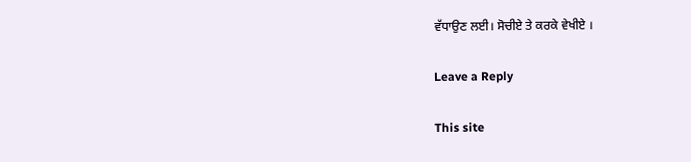ਵੱਧਾਉਣ ਲਈ। ਸੋਚੀਏ ਤੇ ਕਰਕੇ ਵੇਖੀਏ ।

Leave a Reply

This site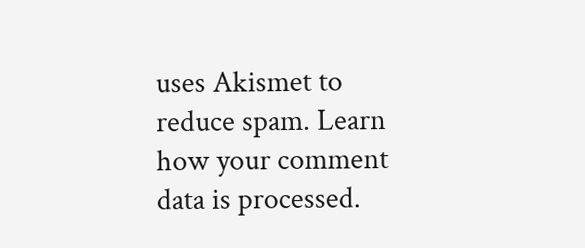uses Akismet to reduce spam. Learn how your comment data is processed.